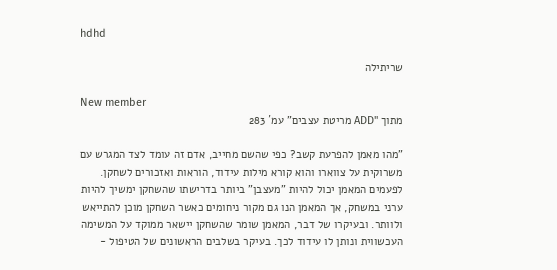hdhd

שריתילה

New member
מתוך "ADD מריטת עצבים" עמ´ 283

"מהו מאמן להפרעת קשב? כפי שהשם מחייב, אדם זה עומד לצד המגרש עם משרוקית על צווארו והוא קורא מילות עידוד, הוראות ואזכורים לשחקן. לפעמים המאמן יכול להיות "מעצבן" ביותר בדרישתו שהשחקן ימשיך להיות ערני במשחק, אך המאמן הנו גם מקור ניחומים כאשר השחקן מוכן להתייאש ולוותר. ובעיקרו של דבר, המאמן שומר שהשחקן יישאר ממוקד על המשימה העכשווית ונותן לו עידוד לכך. בעיקר בשלבים הראשונים של הטיפול -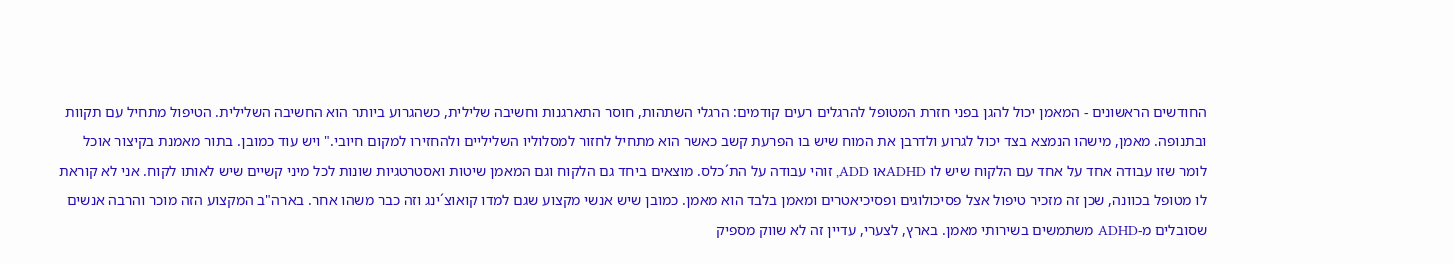החודשים הראשונים - המאמן יכול להגן בפני חזרת המטופל להרגלים רעים קודמים: הרגלי השתהות, חוסר התארגנות וחשיבה שלילית, כשהגרוע ביותר הוא החשיבה השלילית. הטיפול מתחיל עם תקוות ובתנופה. מאמן, מישהו הנמצא בצד יכול לגרוע ולדרבן את המוח שיש בו הפרעת קשב כאשר הוא מתחיל לחזור למסלוליו השליליים ולהחזירו למקום חיובי." ויש עוד כמובן. בתור מאמנת בקיצור אוכל לומר שזו עבודה אחד על אחד עם הלקוח שיש לו ADHDאו ADD, זוהי עבודה על הת´כלס. מוצאים ביחד גם הלקוח וגם המאמן שיטות ואסטרטגיות שונות לכל מיני קשיים שיש לאותו לקוח. אני לא קוראת לו מטופל בכוונה, שכן זה מזכיר טיפול אצל פסיכולוגים ופסיכיאטרים ומאמן בלבד הוא מאמן. כמובן שיש אנשי מקצוע שגם למדו קואוצ´ינג וזה כבר משהו אחר. בארה"ב המקצוע הזה מוכר והרבה אנשים שסובלים מ-ADHD משתמשים בשירותי מאמן. בארץ, לצערי, עדיין זה לא שווק מספיק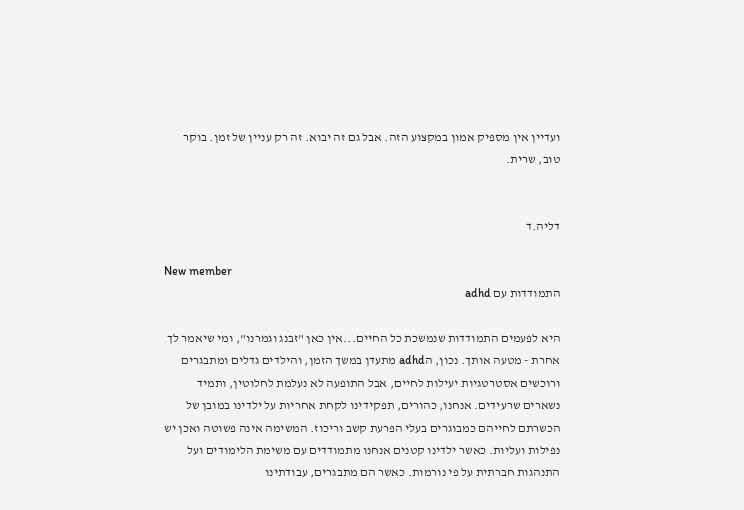ועדיין אין מספיק אמון במקצוע הזה. אבל גם זה יבוא. זה רק עניין של זמן. בוקר טוב, שרית.


דליה.ד

New member
התמודדות עם adhd

היא לפעמים התמודדות שנמשכת כל החיים...אין כאן "זבנג וגמרנו", ומי שיאמר לך אחרת - מטעה אותך. נכון, הadhd מתעדן במשך הזמן, והילדים גדלים ומתבגרים ורוכשים אסטרטגיות יעילות לחיים, אבל התופעה לא נעלמת לחלוטין, ותמיד נשארים שרעידים. אנחנו, כהורים, תפקידינו לקחת אחריות על ילדינו במובן של הכשרתם לחייהם כמבוגרים בעלי הפרעת קשב וריכוז. המשימה אינה פשוטה ואכן יש נפילות ועליות. כאשר ילדינו קטנים אנחנו מתמודדים עם משימת הלימודים ועל התנהגות חברתית על פי נורמות. כאשר הם מתבגרים, עבודתינו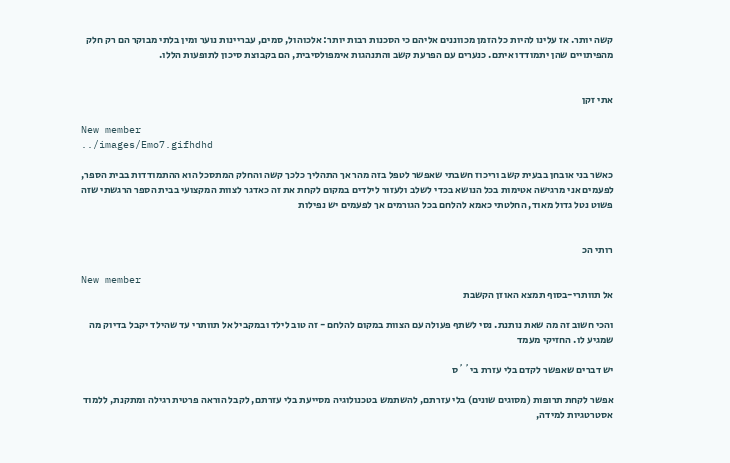קשה יותר. אז עלינו להיות כל הזמן מכווננים אליהם כי הסכנות רבות יותר: אלכוהול, סמים, עבריינות נוער ומין בלתי מבוקר הם רק חלק מהפיתויים שהן יתמודדו איתם. כנערים עם הפרעת קשב והתנהגות אימפולסיבית, הם בקבוצת סיכון לתופעות הללו.


אתי זקן

New member
../images/Emo7.gifhdhd

כאשר בני אובחן בבעית קשב וריכוז חשבתי שאפשר לטפל בזה מהר אך התהליך כלכך קשה והחלק המתסכל הוא ההתמודדות בבית הספר, לפעמים אני מרגישה אטימות בכל הנושא בכדי לשלב ולעזור לילדים במקום לקחת את זה כאדגר לצוות המקצועי בבית הספר הרגשתי שזה פשוט נטל גדול מאוד, החלטתי כאמא להלחם בכל הגורמים אך לפעמים יש נפילות


רותי הכ

New member
אל תוותרי-בסוף תמצא האוזן הקשבת

והכי חשוב זה מה שאת נותנת. נסי לשתף פעולה עם הצוות במקום להלחם - זה טוב לילד ובמקביל אל תוותרי עד שהילד יקבל בדיוק מה שמגיע לו. החזיקי מעמד

יש דברים שאפשר לקדם בלי עזרת בי´´ס

אפשר לקחת תרופות (מסוגים שונים) בלי עזרתם, להשתמש בטכנולוגיה מסייעת בלי עזרתם, לקבל הוראה פרטית רגילה ומתקנת, ללמוד אסטרטגיות למידה,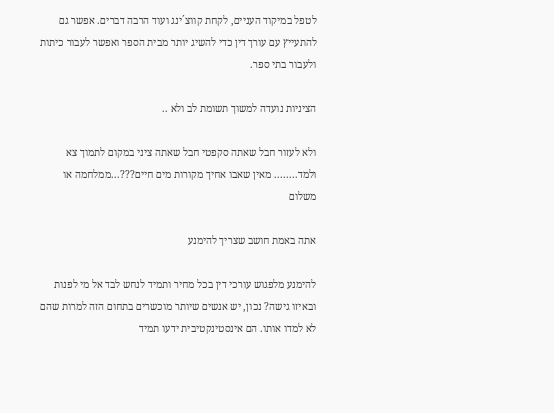לטפל במיקוד העניים, לקחת קווצ´ינג ועוד הרבה דברים. אפשר גם להתעייץ עם עורך דין כדי להשיג יותר מבית הספר ואפשר לעבור כיתות ולעבור בתי ספר.

הציניות נועדה למשוך תשומת לב ולא ..

ולא לעזור חבל שאתה סקפטי חבל שאתה ציני במקום לתמוך צא ולמד........ מאין שאבו אחיך מקורות מים חיים???...ממלחמה או משלום

אתה באמת חושב שצריך להימנע

להימנע מלפגוש עורכי דין בכל מחיר ותמיד לנחש לבד אל מי לפנות ובאיזו גישה? נכון, יש אנשים שיותר מוכשרים בתחום הזה למרות שהם לא למדו אותו. הם אינסטינקטיבית ידעו תמיד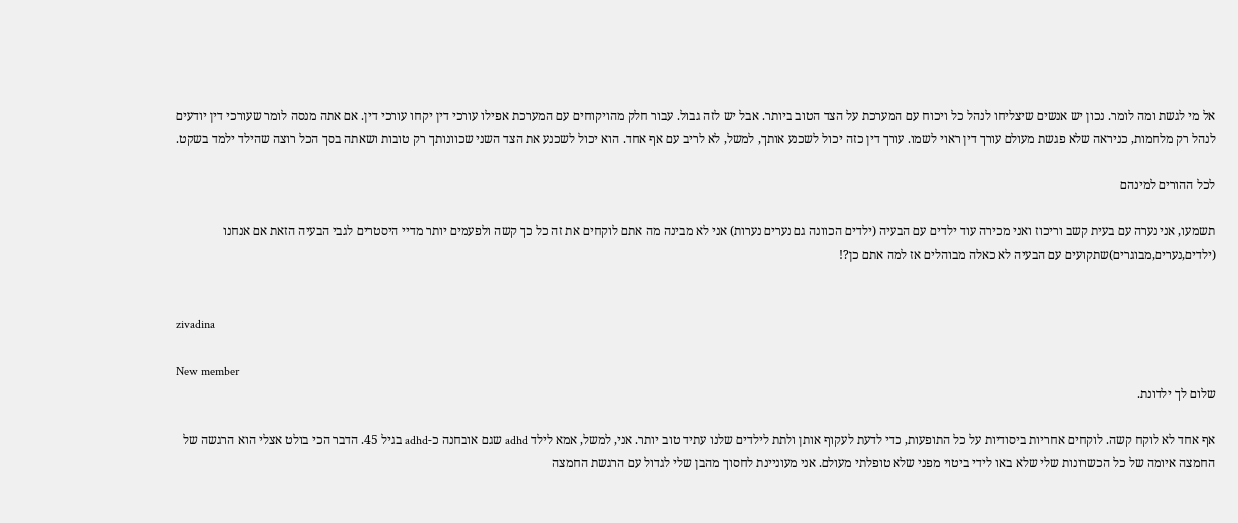אל מי לגשת ומה לומר. נכון יש אנשים שיצליחו לנהל כל ויכוח עם המערכת על הצד הטוב ביותר. אבל יש לזה גבול. עבור חלק מהויקוחים עם המערכת אפילו עורכי דין יקחו עורכי דין. אם אתה מנסה לומר שעורכי דין יודעים לנהל רק מלחמות, כניראה שלא פגשת מעולם עורך דין ראוי לשמו. עורך דין כזה יכול לשכנע אותך, למשל, לא לריב עם אף אחד. הוא יכול לשכנע את הצד השני שכוונותך רק טובות ושאתה בסך הכל רוצה שהילד ילמד בשקט.

לכל ההורים למינהם

תשמעו, אני נערה עם בעית קשב וריכוז ואני מכירה עוד ילדים עם הבעיה (ילדים הכוונה גם נערים נערות) אני לא מבינה מה אתם לוקחים את זה כל כך קשה ולפעמים יותר מדיי היסטרים לגבי הבעיה הזאת אם אנחנו (ילדים,נערים,מבוגרים)שתקועים עם הבעיה לא כאלה מבוהלים אז למה אתם כן?!


zivadina

New member
שלום לך ילדונת.

אף אחד לא לוקח קשה. לוקחים אחריות ביסודיות על כל התופעות, כדי לדעת לעקוף אותן ולתת לילדים שלנו עתיד טוב יותר. אני, למשל, אמא לילד adhd שגם אובחנה כ-adhd בגיל 45. הדבר הכי בולט אצלי הוא הרגשה של החמצה איומה של כל הכשרונות שלי שלא באו לידי ביטוי מפני שלא טופלתי מעולם. אני מעוניינת לחסוך מהבן שלי לגדול עם הרגשת החמצה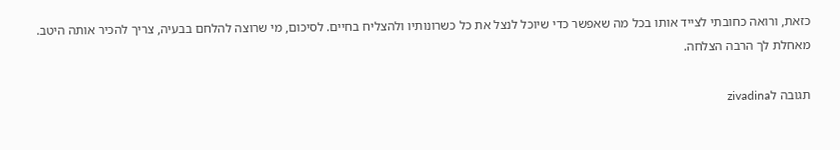כזאת, ורואה כחובתי לצייד אותו בכל מה שאפשר כדי שיוכל לנצל את כל כשרונותיו ולהצליח בחיים. לסיכום, מי שרוצה להלחם בבעיה, צריך להכיר אותה היטב. מאחלת לך הרבה הצלחה.

תגובה לzivadina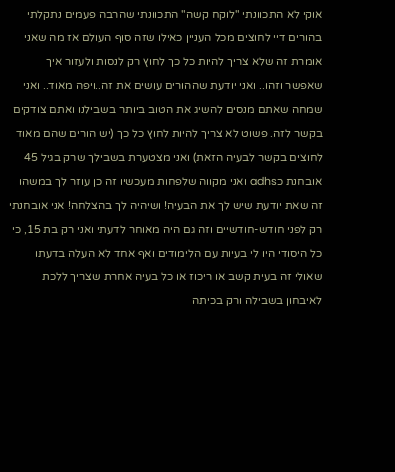אוקי לא התכוונתי "לוקח קשה" התכוונתי שהרבה פעמים נתקלתי בהורים דיי לחוצים מכל העניין כאילו שזה סוף העולם אז מה שאני אומרת זה שלא צריך להיות כל כך לחוץ רק לנסות ולעזור איך שאפשר וזהו.. ואני יודעת שההורים עושים את זה..ויפה מאוד.. ואני שמחה שאתם מנסים להשיג את הטוב ביותר בשבילנו ואתם צודקים בקשר לזה. פשוט לא צריך להיות לחוץ כל כך (יש הורים שהם מאוד לחוצים בקשר לבעיה הזאת) ואני מצטערת בשבילך שרק בגיל 45 אובחנת כadhs ואני מקווה שלפחות מעכשיו זה כן עוזר לך במשהו זה שאת יודעת שיש לך את הבעיה! ושיהיה לך בהצלחה! אני אובחנתי רק לפני חודש-חודשיים וזה גם היה מאוחר לדעתי ואני רק בת 15, כי כל היסודי היו לי בעיות עם הלימודים ואף אחד לא העלה בדעתו שאולי זה בעית קשב או ריכוז או כל בעיה אחרת שצריך ללכת לאיבחון בשבילה ורק בכיתה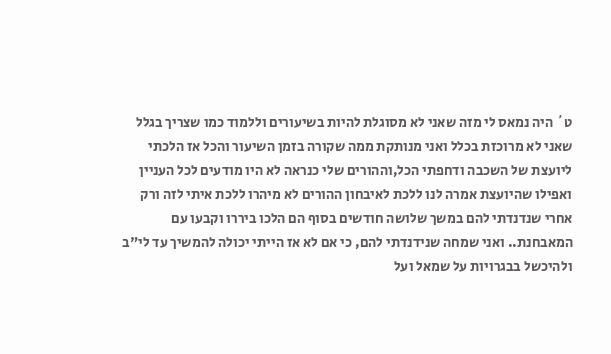ט´ היה נמאס לי מזה שאני לא מסוגלת להיות בשיעורים וללמוד כמו שצריך בגלל שאני לא מרוכזת בכלל ואני מנותקת ממה שקורה בזמן השיעור והכל אז הלכתי ליועצת של השכבה ודחפתי הכל,וההורים שלי כנראה לא היו מודעים לכל העניין ואפילו שהיועצת אמרה לנו ללכת לאיבחון ההורים לא מיהרו ללכת איתי לזה ורק אחרי שנדנדתי להם במשך שלושה חודשים בסוף הם הלכו ביררו וקבעו עם המאבחנת.. ואני שמחה שנידנדתי להם, כי אם לא אז הייתי יכולה להמשיך עד לי"ב ולהיכשל בבגרויות על שמאל ועל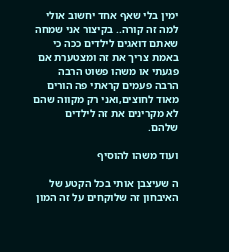ימין בלי שאף אחד יחשוב אולי למה זה קורה.. בקיצור אני שמחה שאתם דואגים לילדים ככה כי באמת צריך את זה ומצטערת אם פגעתי או משהו פשוט הרבה הרבה פעמים קראתי פה הורים מאוד לחוצים,ואני רק מקווה שהם לא מקרינים את זה לילדים שלהם.

ועוד משהו להוסיף

ה שעיצבן אותי בכל הקטע של האיבחון זה שלוקחים על זה המון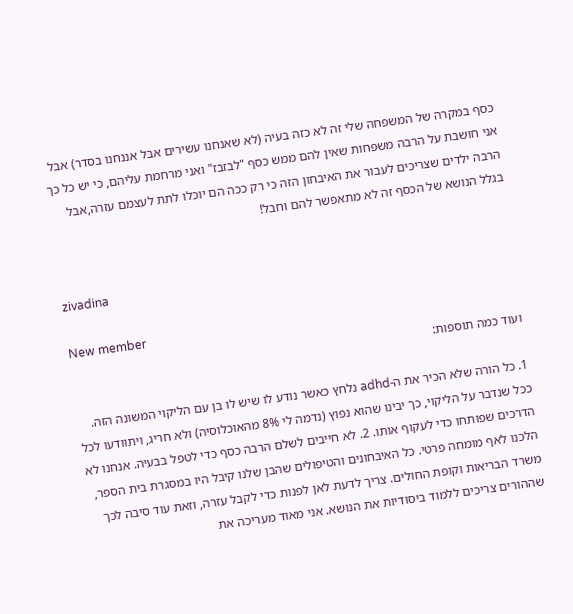כסף במקרה של המשפחה שלי זה לא כזה בעיה (לא שאנחנו עשירים אבל אננחנו בסדר) אבל אני חושבת על הרבה משפחות שאין להם ממש כסף "לבזבז" ואני מרחמת עליהם, כי יש כל כך הרבה ילדים שצריכים לעבור את האיבחון הזה כי רק ככה הם יוכלו לתת לעצמם עזרה,אבל בגלל הנושא של הכסף זה לא מתאפשר להם וחבל!


zivadina

New member
ועוד כמה תוספות:

1. כל הורה שלא הכיר את ה-adhd נלחץ כאשר נודע לו שיש לו בן עם הליקוי המשונה הזה. ככל שנדבר על הליקוי, כך יבינו שהוא נפוץ (נדמה לי 8% מהאוכלוסיה) ולא חריג, ויתוודעו לכל הדרכים שפותחו כדי לעקוף אותו. 2. לא חייבים לשלם הרבה כסף כדי לטפל בבעיה. אנחנו לא הלכנו לאף מומחה פרטי. כל האיבחונים והטיפולים שהבן שלנו קיבל היו במסגרת בית הספר, משרד הבריאות וקופת החולים. צריך לדעת לאן לפנות כדי לקבל עזרה, וזאת עוד סיבה לכך שההורים צריכים ללמוד ביסודיות את הנושא. אני מאוד מעריכה את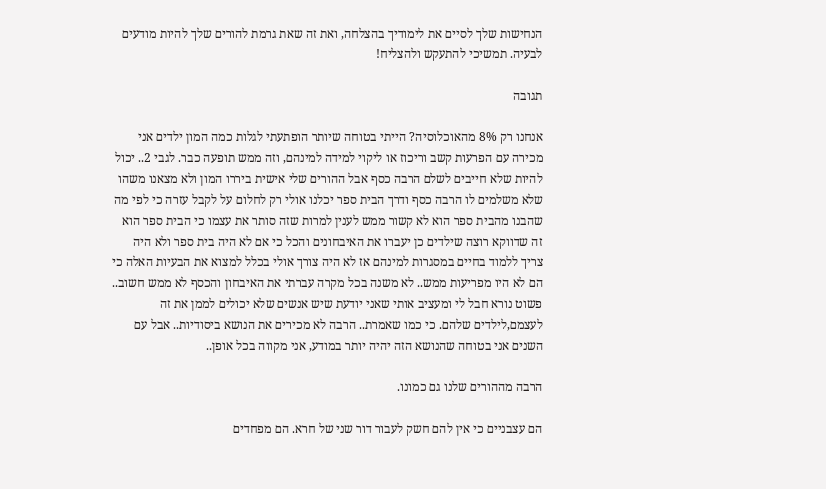הנחישות שלך לסיים את לימודיך בהצלחה, ואת זה שאת גרמת להורים שלך להיות מודעים לבעיה. תמשיכי להתעקש ולהצליח!

תגובה

אנחנו רק 8% מהאוכלוסיה? הייתי בטוחה שיותר הופתעתי לגלות כמה המון ילדים אני מכירה עם הפרעות קשב וריכוז או ליקוי למידה למינהם, וזה ממש תופעה כבר. לגבי 2.. יכול להיות שלא חייבים לשלם הרבה כסף אבל ההורים שלי אישית ביררו המון ולא מצאנו משהו שלא משלמים לו הרבה כסף ודרך הבית ספר יכלנו אולי רק לחלום על לקבל עזרה כי לפי מה שהבנו מהבית ספר הוא לא קשור ממש לענין למרות שזה סותר את עצמו כי הבית ספר הוא זה שדווקא רוצה שילדים כן יעברו את האיבחונים והכל כי אם לא היה בית ספר ולא היה צריך ללמוד בחיים במסגרות למינהם אז לא היה צורך אולי בכלל למצוא את הבעיות האלה כי הם לא היו מפריעות ממש.. לא משנה בכל מקרה עברתי את האיבחון והכסף לא ממש חשוב.. פשוט נורא חבל לי ומעציב אותי שאני יודעת שיש אנשים שלא יכולים לממן את זה לעצמם,לילדים שלהם. כי כמו שאמרת.. הרבה לא מכירים את הנושא ביסודיות.. אבל עם השנים אני בטוחה שהנושא הזה יהיה יותר במודע, אני מקווה בכל אופן..

הרבה מההורים שלנו גם כמונו.

הם עצבניים כי אין להם חשק לעבור דור שני של חרא. הם מפחדים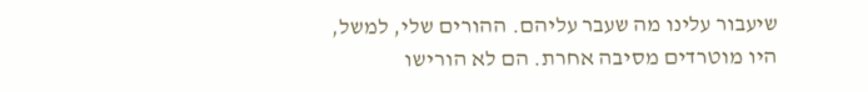שיעבור עלינו מה שעבר עליהם. ההורים שלי, למשל, היו מוטרדים מסיבה אחרת. הם לא הורישו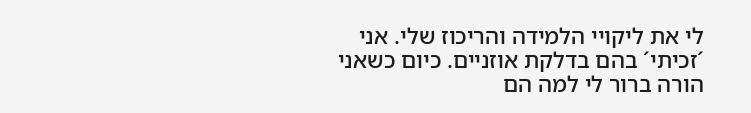לי את ליקויי הלמידה והריכוז שלי. אני ´זכיתי´ בהם בדלקת אוזניים. כיום כשאני הורה ברור לי למה הם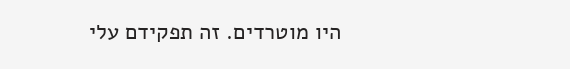היו מוטרדים. זה תפקידם עלי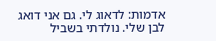אדמות: לדאוג לי. גם אני דואג לבן שלי. נולדתי בשביל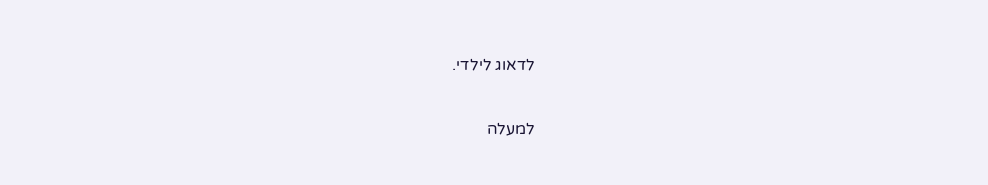לדאוג לילדי.

למעלה